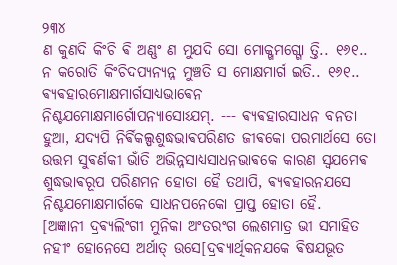୨୩୪
ଣ କୁଣଦି କିଂଚି ଵି ଅଣ୍ଣଂ ଣ ମୁଯଦି ସୋ ମୋକ୍ଖମଗ୍ଗୋ ତ୍ତି.. ୧୬୧..
ନ କରୋତି କିଂଚିଦପ୍ଯନ୍ଯନ୍ନ ମୁଞ୍ଚତି ସ ମୋକ୍ଷମାର୍ଗ ଇତି.. ୧୬୧..
ଵ୍ଯଵହାରମୋକ୍ଷମାର୍ଗସାଧ୍ଯଭାଵେନ ନିଶ୍ଚଯମୋକ୍ଷମାର୍ଗୋପନ୍ଯାସୋଽଯମ୍. --- ଵ୍ଯଵହାରସାଧନ ବନତା ହୁଆ, ଯଦ୍ଯପି ନିର୍ଵିକଲ୍ପଶୁଦ୍ଧଭାଵପରିଣତ ଜୀଵକୋ ପରମାର୍ଥସେ ତୋ ଉତ୍ତମ ସୁଵର୍ଣକୀ ଭାଁତି ଅଭିନ୍ନସାଧ୍ଯସାଧନଭାଵକେ କାରଣ ସ୍ଵଯମେଵ ଶୁଦ୍ଧଭାଵରୂପ ପରିଣମନ ହୋତା ହୈ ତଥାପି, ଵ୍ଯଵହାରନଯସେ ନିଶ୍ଚଯମୋକ୍ଷମାର୍ଗକେ ସାଧନପନେକୋ ପ୍ରାପ୍ତ ହୋତା ହୈ.
[ଅଜ୍ଞାନୀ ଦ୍ରଵ୍ଯଲିଂଗୀ ମୁନିକା ଅଂତରଂଗ ଲେଶମାତ୍ର ଭୀ ସମାହିତ ନହୀଂ ହୋନେସେ ଅର୍ଥାତ୍ ଉସେ[ଦ୍ରଵ୍ଯାର୍ଥିକନଯକେ ଵିଷଯଭୂତ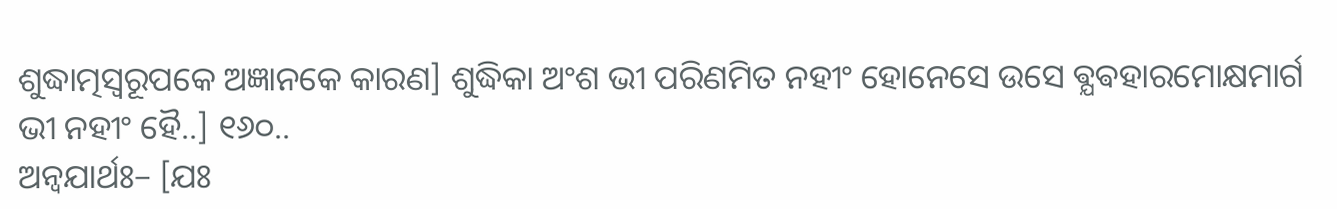ଶୁଦ୍ଧାତ୍ମସ୍ଵରୂପକେ ଅଜ୍ଞାନକେ କାରଣ] ଶୁଦ୍ଧିକା ଅଂଶ ଭୀ ପରିଣମିତ ନହୀଂ ହୋନେସେ ଉସେ ଵ୍ଯଵହାରମୋକ୍ଷମାର୍ଗ ଭୀ ନହୀଂ ହୈ..] ୧୬୦..
ଅନ୍ଵଯାର୍ଥଃ– [ଯଃ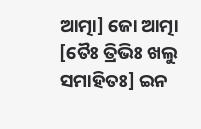ଆତ୍ମା] ଜୋ ଆତ୍ମା [ତୈଃ ତ୍ରିଭିଃ ଖଲୁ ସମାହିତଃ] ଇନ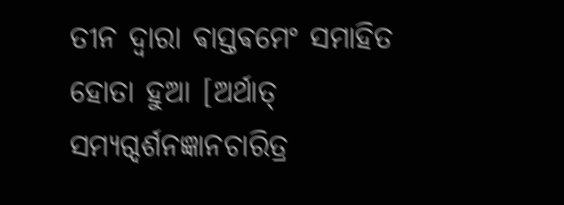ତୀନ ଦ୍ଵାରା ଵାସ୍ତଵମେଂ ସମାହିତ ହୋତା ହୁଆ [ଅର୍ଥାତ୍ ସମ୍ଯଗ୍ଦର୍ଶନଜ୍ଞାନଚାରିତ୍ର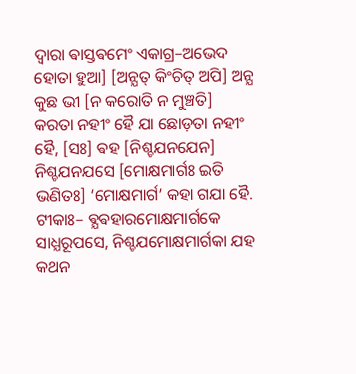ଦ୍ଵାରା ଵାସ୍ତଵମେଂ ଏକାଗ୍ର–ଅଭେଦ ହୋତା ହୁଆ] [ଅନ୍ଯତ୍ କିଂଚିତ୍ ଅପି] ଅନ୍ଯ କୁଛ ଭୀ [ନ କରୋତି ନ ମୁଞ୍ଚତି] କରତା ନହୀଂ ହୈ ଯା ଛୋଡ଼ତା ନହୀଂ ହୈ, [ସଃ] ଵହ [ନିଶ୍ଚଯନଯେନ] ନିଶ୍ଚଯନଯସେ [ମୋକ୍ଷମାର୍ଗଃ ଇତି ଭଣିତଃ] ‘ମୋକ୍ଷମାର୍ଗ’ କହା ଗଯା ହୈ. ଟୀକାଃ– ଵ୍ଯଵହାରମୋକ୍ଷମାର୍ଗକେ ସାଧ୍ଯରୂପସେ, ନିଶ୍ଚଯମୋକ୍ଷମାର୍ଗକା ଯହ କଥନ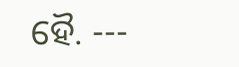ହୈ. ---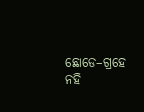ଛୋଡେ–ଗ୍ରହେ ନହି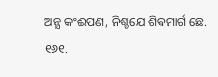ଅନ୍ଯ କଂଈପଣ, ନିଶ୍ଚଯେ ଶିଵମାର୍ଗ ଛେ. ୧୬୧.